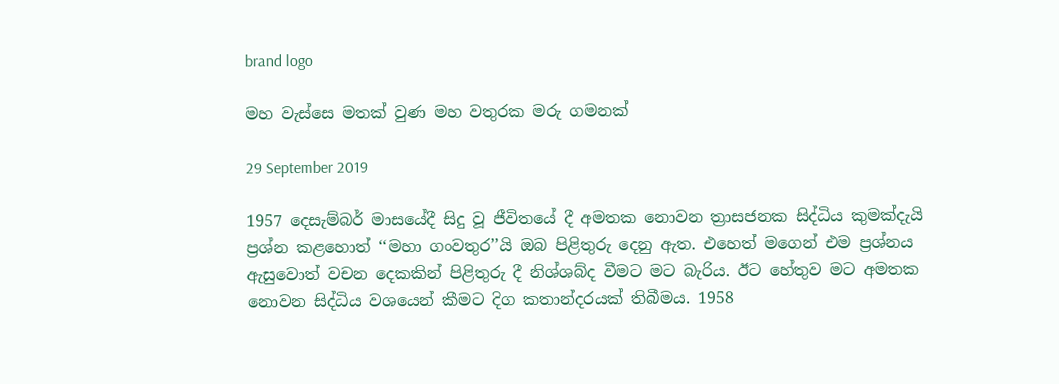brand logo

මහ වැස්සෙ මතක් වුණ මහ වතුරක මරු ගමනක්

29 September 2019

1957 දෙසැම්බර් මාසයේදී සිදු වූ ජීවිතයේ දී අමතක නොවන ත්‍රාසජනක සිද්ධිය කුමක්දැයි ප්‍රශ්න කළහොත් ‘‘මහා ගංවතුර’’යි ඔබ පිළිතුරු දෙනු ඇත. එහෙත් මගෙන් එම ප්‍රශ්නය ඇසුවොත් වචන දෙකකින් පිළිතුරු දී නිශ්ශබ්ද වීමට මට බැරිය. ඊට හේතුව මට අමතක නොවන සිද්ධිය වශයෙන් කීමට දිග කතාන්දරයක් තිබීමය. 1958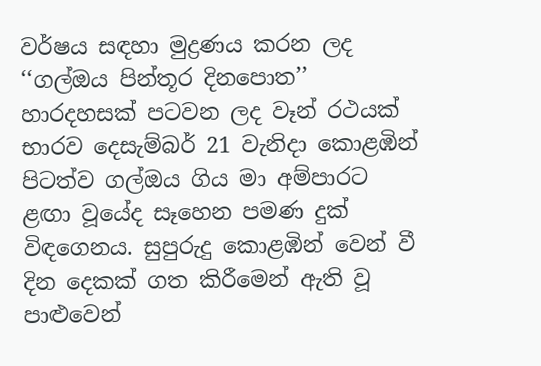වර්ෂය සඳහා මුද්‍රණය කරන ලද ‘‘ගල්ඔය පින්තූර දිනපොත’’ හාරදහසක් පටවන ලද වෑන් රථයක් භාරව දෙසැම්බර් 21 වැනිදා කොළඹින් පිටත්ව ගල්ඔය ගිය මා අම්පාරට ළඟා වූයේද සෑහෙන පමණ දුක් විඳගෙනය. සුපුරුදු කොළඹින් වෙන් වී දින දෙකක් ගත කිරීමෙන් ඇති වූ පාළුවෙන්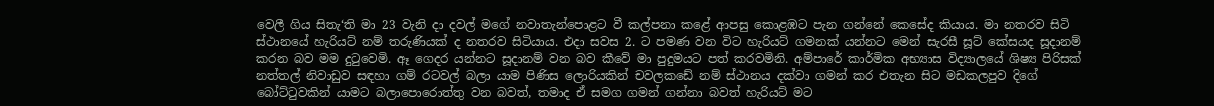වෙලී ගිය සිතැ‘ති මා 23 වැනි දා දවල් මගේ නවාතැන්පොළට වී කල්පනා කළේ ආපසු කොළඹට පැන ගන්නේ කෙසේද කියාය. මා නතරව සිටි ස්ථානයේ හැරියට් නම් තරුණියක් ද නතරව සිටියාය. එදා සවස 2. ට පමණ වන විට හැරියට් ගමනක් යන්නට මෙන් සැරසී සූට් කේසයද සූදානම් කරන බව මම දුටුවෙමි. ඈ ගෙදර යන්නට සූදානම් වන බව කීවේ මා පුදුමයට පත් කරවමිනි. අම්පාරේ කාර්මික අභ්‍යාස විද්‍යාලයේ ශිෂ්‍ය පිරිසක් නත්තල් නිවාඩුව සඳහා ගම් රටවල් බලා යාම පිණිස ලොරියකින් චවලකඩේ නම් ස්ථානය දක්වා ගමන් කර එතැන සිට මඩකලපුව දිගේ බෝට්ටුවකින් යාමට බලාපොරොත්තු වන බවත්, තමාද ඒ සමග ගමන් ගන්නා බවත් හැරියට් මට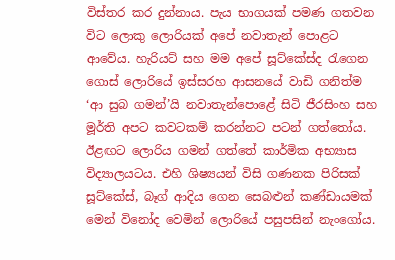විස්තර කර දුන්නාය. පැය භාගයක් පමණ ගතවන විට ලොකු ලොරියක් අපේ නවාතැන් පොළට ආවේය. හැරියට් සහ මම අපේ සූට්කේස්ද රැගෙන ගොස් ලොරියේ ඉස්සරහ ආසනයේ වාඩි ගනිත්ම ‘ආ සුබ ගමන්’යි නවාතැන්පොළේ සිටි ජීරසිංහ සහ මූර්ති අපට කවටකම් කරන්නට පටන් ගත්තෝය. ඊළඟට ලොරිය ගමන් ගත්තේ කාර්මික අභ්‍යාස විද්‍යාලයටය. එහි ශිෂ්‍යයන් විසි ගණනක පිරිසක් සූට්කේස්, බෑග් ආදිය ගෙන සෙබළුන් කණ්ඩායමක් මෙන් විනෝද වෙමින් ලොරියේ පසුපසින් නැංගෝය.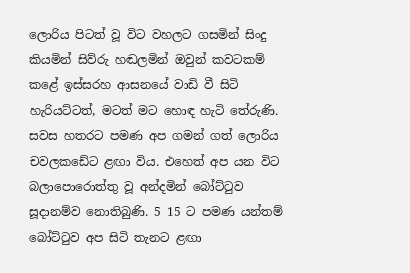ලොරිය පිටත් වූ විට වහලට ගසමින් සිංදු කියමින් සිව්රු හඬලමින් ඔවුන් කවටකම් කළේ ඉස්සරහ ආසනයේ වාඩි වී සිටි හැරියට්ටත්, මටත් මට හොඳ හැටි තේරුණි. සවස හතරට පමණ අප ගමන් ගත් ලොරිය චවලකඩේට ළඟා විය. එහෙත් අප යන විට බලාපොරොත්තු වූ අන්දමින් බෝට්ටුව සූදානම්ව නොතිබුණි. 5 15 ට පමණ යන්තම් බෝට්ටුව අප සිටි තැනට ළඟා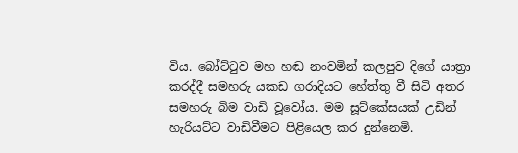විය. බෝට්ටුව මහ හඬ නංවමින් කලපුව දිගේ යාත්‍රා කරද්දී සමහරු යකඩ ගරාදියට හේත්තු වී සිටි අතර සමහරු බිම වාඩි වූවෝය. මම සූට්කේසයක් උඩින් හැරියට්ට වාඩිවීමට පිළියෙල කර දුන්නෙමි.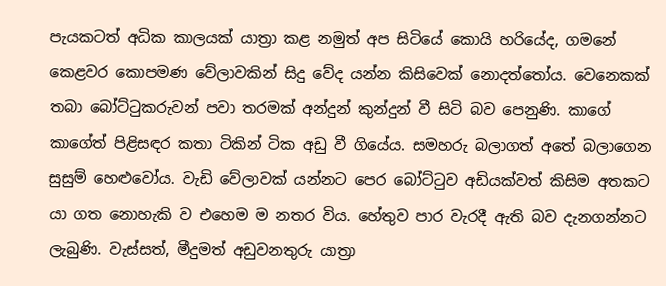පැයකටත් අධික කාලයක් යාත්‍රා කළ නමුත් අප සිටියේ කොයි හරියේද, ගමනේ කෙළවර කොපමණ වේලාවකින් සිදු වේද යන්න කිසිවෙක් නොදත්තෝය. වෙනෙකක් තබා බෝට්ටුකරුවන් පවා තරමක් අන්දුන් කුන්දුන් වී සිටි බව පෙනුණි. කාගේ කාගේත් පිළිසඳර කතා ටිකින් ටික අඩු වී ගියේය. සමහරු බලාගත් අතේ බලාගෙන සුසුම් හෙළුවෝය. වැඩි වේලාවක් යන්නට පෙර බෝට්ටුව අඩියක්වත් කිසිම අතකට යා ගත නොහැකි ව එහෙම ම නතර විය. හේතුව පාර වැරදී ඇති බව දැනගන්නට ලැබුණි. වැස්සත්, මීදුමත් අඩුවනතුරු යාත්‍රා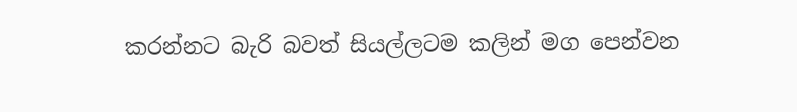කරන්නට බැරි බවත් සියල්ලටම කලින් මග පෙන්වන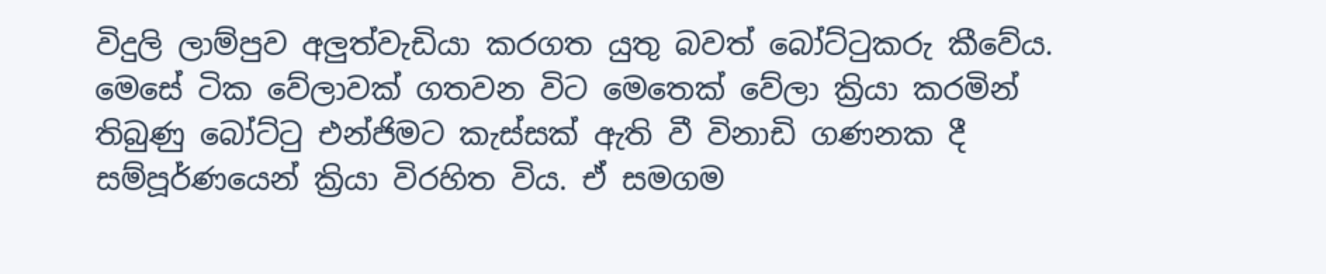විදුලි ලාම්පුව අලුත්වැඩියා කරගත යුතු බවත් බෝට්ටුකරු කීවේය. මෙසේ ටික වේලාවක් ගතවන විට මෙතෙක් වේලා ක්‍රියා කරමින් තිබුණු බෝට්ටු එන්ජිමට කැස්සක් ඇති වී විනාඩි ගණනක දී සම්පූර්ණයෙන් ක්‍රියා විරහිත විය. ඒ සමගම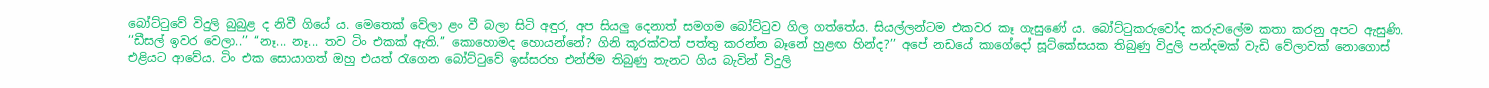බෝට්ටුවේ විදුලි බුබුළ ද නිවී ගියේ ය. මෙතෙක් වේලා ළං වී බලා සිටි අඳුර, අප සියලු දෙනාත් සමගම බෝට්ටුව ගිල ගත්තේය. සියල්ලන්ටම එකවර කෑ ගැසුණේ ය. බෝට්ටුකරුවෝද කරුවලේම කතා කරනු අපට ඇසුණි. ‘‘ඩීසල් ඉවර වෙලා..’’ ‘‘නෑ... නෑ... තව ටිං එකක් ඇති.’’ කොහොමද හොයන්නේ? ගිනි කූරක්වත් පත්තු කරන්න බෑනේ හුළඟ හින්ද?’’ අපේ නඩයේ කාගේදෝ සූට්කේසයක තිබුණු විදුලි පන්දමක් වැඩි වේලාවක් නොගොස් එළියට ආවේය. ටිං එක සොයාගත් ඔහු එයත් රැගෙන බෝට්ටුවේ ඉස්සරහ එන්ජිම තිබුණු තැනට ගිය බැවින් විදුලි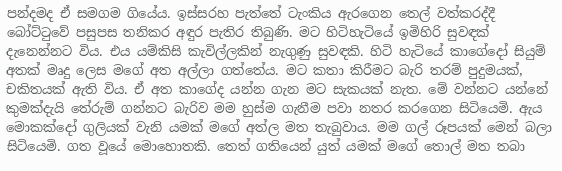පන්දමද ඒ සමගම ගියේය. ඉස්සරහ පැත්තේ ටැංකිය ඇරගෙන තෙල් වත්කරද්දී බෝට්ටුවේ පසුපස තනිකර අඳුර පැතිර තිබුණි. මට හිටිහැටියේ ඉමිහිරි සුවඳක් දැනෙන්නට විය. එය යම්කිසි කැවිල්ලකින් නැගුණු සුවඳකි. හිටි හැටියේ කාගේදෝ සියුම් අතක් මෘදු ලෙස මගේ අත අල්ලා ගත්තේය. මට කතා කිරීමට බැරි තරම් පුදුමයක්, චකිතයක් ඇති විය. ඒ අත කාගේද යන්න ගැන මට සැකයක් නැත. මේ වන්නට යන්නේ කුමක්දැයි තේරුම් ගන්නට බැරිව මම හුස්ම ගැනීම පවා නතර කරගෙන සිටියෙමි. ඇය මොකක්දෝ ගුලියක් වැනි යමක් මගේ අත්ල මත තැබුවාය. මම ගල් රූපයක් මෙන් බලා සිටියෙමි. ගත වූයේ මොහොතකි. තෙත් ගතියෙන් යුත් යමක් මගේ තොල් මත තබා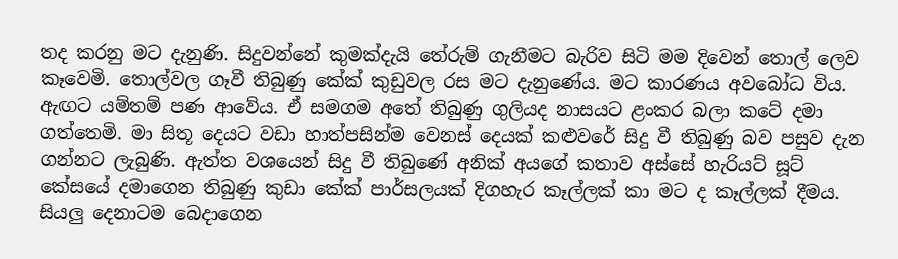තද කරනු මට දැනුණි. සිදුවන්නේ කුමක්දැයි තේරුම් ගැනීමට බැරිව සිටි මම දිවෙන් තොල් ලෙව කෑවෙමි. තොල්වල ගෑවී තිබුණු කේක් කුඩුවල රස මට දැනුණේය. මට කාරණය අවබෝධ විය. ඇඟට යම්තම් පණ ආවේය. ඒ සමගම අතේ තිබුණු ගුලියද නාසයට ළංකර බලා කටේ දමා ගත්තෙමි. මා සිතූ දෙයට වඩා හාත්පසින්ම වෙනස් දෙයක් කළුවරේ සිදු වී තිබුණු බව පසුව දැන ගන්නට ලැබුණි. ඇත්ත වශයෙන් සිදු වී තිබුණේ අනික් අයගේ කතාව අස්සේ හැරියට් සූට් කේසයේ දමාගෙන තිබුණු කුඩා කේක් පාර්සලයක් දිගහැර කෑල්ලක් කා මට ද කෑල්ලක් දීමය. සියලු දෙනාටම බෙදාගෙන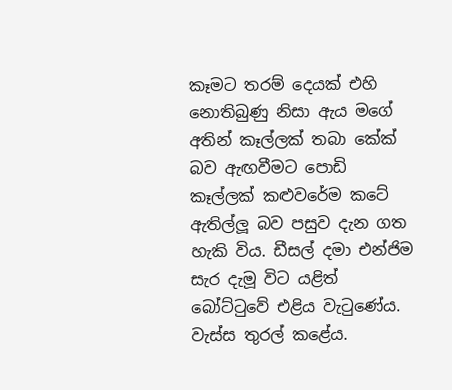කෑමට තරම් දෙයක් එහි නොතිබුණු නිසා ඇය මගේ අතින් කෑල්ලක් තබා කේක් බව ඇඟවීමට පොඩි කෑල්ලක් කළුවරේම කටේ ඇතිල්ලූ බව පසුව දැන ගත හැකි විය. ඩීසල් දමා එන්ජිම සැර දැමූ විට යළිත් බෝට්ටුවේ එළිය වැටුණේය. වැස්ස තුරල් කළේය.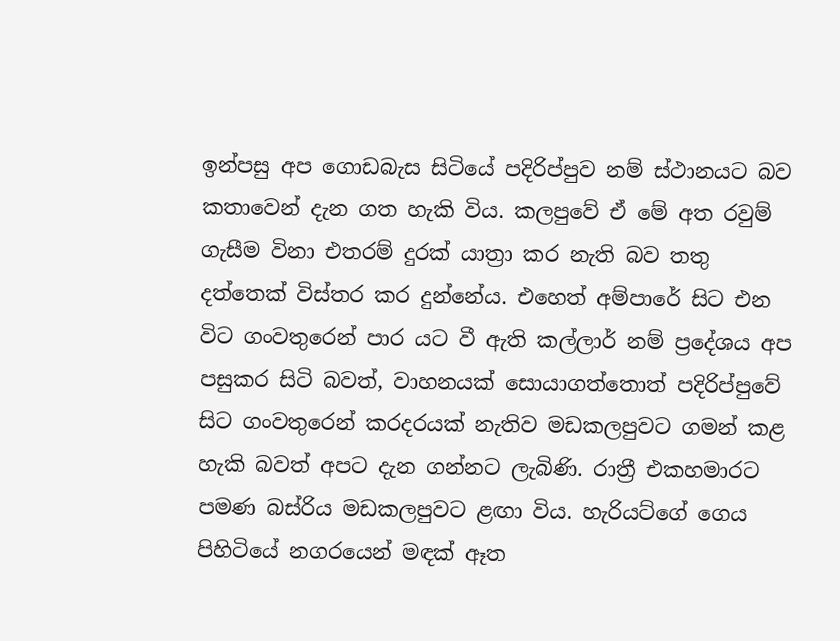ඉන්පසු අප ගොඩබැස සිටියේ පදිරිප්පුව නම් ස්ථානයට බව කතාවෙන් දැන ගත හැකි විය. කලපුවේ ඒ මේ අත රවුම් ගැසීම විනා එතරම් දුරක් යාත්‍රා කර නැති බව තතු දත්තෙක් විස්තර කර දුන්නේය. එහෙත් අම්පාරේ සිට එන විට ගංවතුරෙන් පාර යට වී ඇති කල්ලාර් නම් ප්‍රදේශය අප පසුකර සිටි බවත්, වාහනයක් සොයාගත්තොත් පදිරිප්පුවේ සිට ගංවතුරෙන් කරදරයක් නැතිව මඩකලපුවට ගමන් කළ හැකි බවත් අපට දැන ගන්නට ලැබිණි. රාත්‍රී එකහමාරට පමණ බස්රිය මඩකලපුවට ළඟා විය. හැරියට්ගේ ගෙය පිහිටියේ නගරයෙන් මඳක් ඈත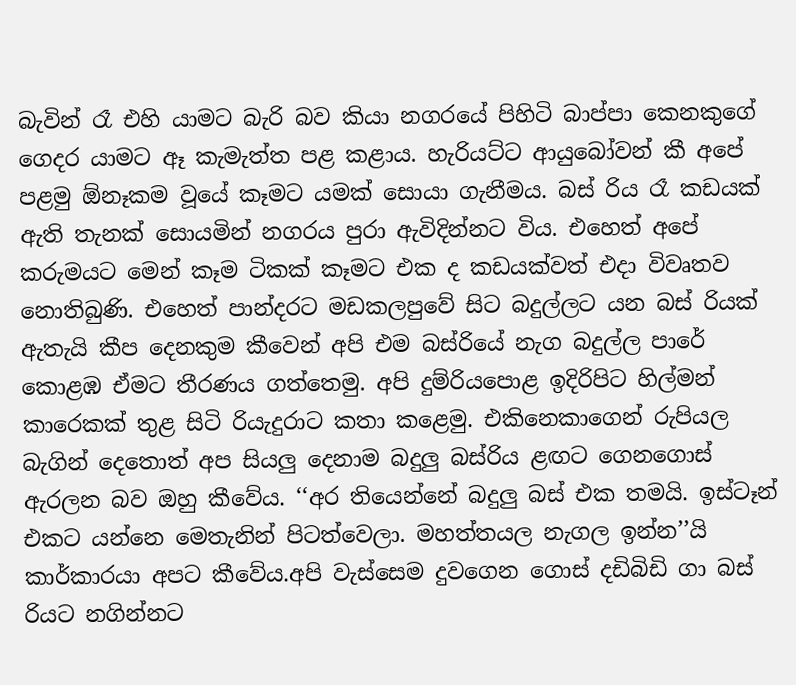බැවින් රෑ එහි යාමට බැරි බව කියා නගරයේ පිහිටි බාප්පා කෙනකුගේ ගෙදර යාමට ඈ කැමැත්ත පළ කළාය. හැරියට්ට ආයුබෝවන් කී අපේ පළමු ඕනෑකම වූයේ කෑමට යමක් සොයා ගැනීමය. බස් රිය රෑ කඩයක් ඇති තැනක් සොයමින් නගරය පුරා ඇවිදින්නට විය. එහෙත් අපේ කරුමයට මෙන් කෑම ටිකක් කෑමට එක ද කඩයක්වත් එදා විවෘතව නොතිබුණි. එහෙත් පාන්දරට මඩකලපුවේ සිට බදුල්ලට යන බස් රියක් ඇතැයි කීප දෙනකුම කීවෙන් අපි එම බස්රියේ නැග බදුල්ල පාරේ කොළඹ ඒමට තීරණය ගත්තෙමු. අපි දුම්රියපොළ ඉදිරිපිට හිල්මන් කාරෙකක් තුළ සිටි රියැදුරාට කතා කළෙමු. එකිනෙකාගෙන් රුපියල බැගින් දෙතොත් අප සියලු දෙනාම බදුලු බස්රිය ළඟට ගෙනගොස් ඇරලන බව ඔහු කීවේය. ‘‘අර තියෙන්නේ බදුලු බස් එක තමයි. ඉස්ටෑන් එකට යන්නෙ මෙතැනින් පිටත්වෙලා. මහත්තයල නැගල ඉන්න’’යි කාර්කාරයා අපට කීවේය.අපි වැස්සෙම දුවගෙන ගොස් දඩිබිඩි ගා බස් රියට නගින්නට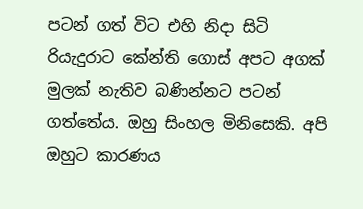පටන් ගත් විට එහි නිදා සිටි රියැදුරාට කේන්ති ගොස් අපට අගක් මුලක් නැතිව බණින්නට පටන් ගත්තේය. ඔහු සිංහල මිනිසෙකි. අපි ඔහුට කාරණය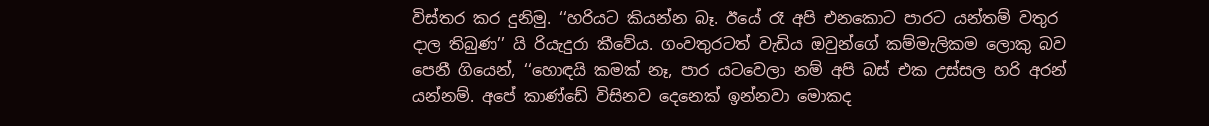විස්තර කර දුනිමු. ‘‘හරියට කියන්න බෑ. ඊයේ රෑ අපි එනකොට පාරට යන්තම් වතුර දාල තිබුණ’’ යි රියැදුරා කීවේය. ගංවතුරටත් වැඩිය ඔවුන්ගේ කම්මැලිකම ලොකු බව පෙනී ගියෙන්, ‘‘හොඳයි කමක් නෑ, පාර යටවෙලා නම් අපි බස් එක උස්සල හරි අරන් යන්නම්. අපේ කාණ්ඩේ විසිනව දෙනෙක් ඉන්නවා මොකද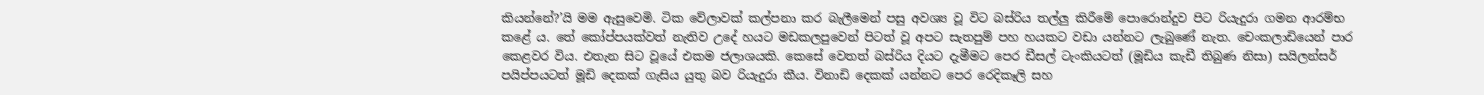කියන්නේ?’යි මම ඇසුවෙමි. ටික වේලාවක් කල්පනා කර බැලීමෙන් පසු අවශ්‍ය වූ විට බස්රිය තල්ලු කිරීමේ පොරොන්දුව පිට රියැදුරා ගමන ආරම්භ කළේ ය. තේ කෝප්පයක්වත් නැතිව උදේ හයට මඩකලපුවෙන් පිටත් වූ අපට සැතපුම් පහ හයකට වඩා යන්නට ලැබුණේ නැත. චෙංකලාඩියෙන් පාර කෙළවර විය. එතැන සිට වූයේ එකම ජලාශයකි. කෙසේ වෙතත් බස්රිය දියට දැමීමට පෙර ඩීසල් ටැංකියටත් (මූඩිය කැඩී තිබුණ නිසා) සයිලන්සර් පයිප්පයටත් මූඩි දෙකක් ගැසිය යුතු බව රියැදුරා කීය. විනාඩි දෙකක් යන්නට පෙර රෙදිකෑලි සහ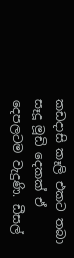කඩදාසි කෑලි එකට තබා සෑදූ මූඩි දෙකක් ඒ දෙපලටම වැදුණි. ඩීසල්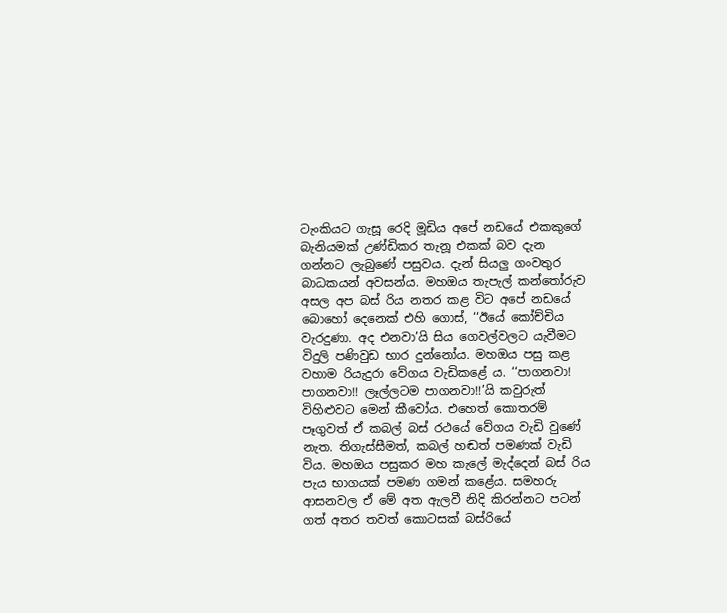ටැංකියට ගැසූ රෙදි මූඩිය අපේ නඩයේ එකකුගේ බැනියමක් උණ්ඩිකර තැනූ එකක් බව දැන ගන්නට ලැබුණේ පසුවය. දැන් සියලු ගංවතුර බාධකයන් අවසන්ය. මහඔය තැපැල් කන්තෝරුව අසල අප බස් රිය නතර කළ විට අපේ නඩයේ බොහෝ දෙනෙක් එහි ගොස්, ‘‘ඊයේ කෝච්චිය වැරදුණා. අද එනවා’යි සිය ගෙවල්වලට යැවීමට විදුලි පණිවුඩ භාර දුන්නෝය. මහඔය පසු කළ වහාම රියැදුරා වේගය වැඩිකළේ ය. ‘‘පාගනවා! පාගනවා!! ලෑල්ලටම පාගනවා!!’යි කවුරුත් විහිළුවට මෙන් කීවෝය. එහෙත් කොතරම් පෑගුවත් ඒ කබල් බස් රථයේ වේගය වැඩි වුණේ නැත. තිගැස්සීමත්, කබල් හඬත් පමණක් වැඩි විය. මහඔය පසුකර මහ කැලේ මැද්දෙන් බස් රිය පැය භාගයක් පමණ ගමන් කළේය. සමහරු ආසනවල ඒ මේ අත ඇලවී නිදි කිරන්නට පටන් ගත් අතර තවත් කොටසක් බස්රියේ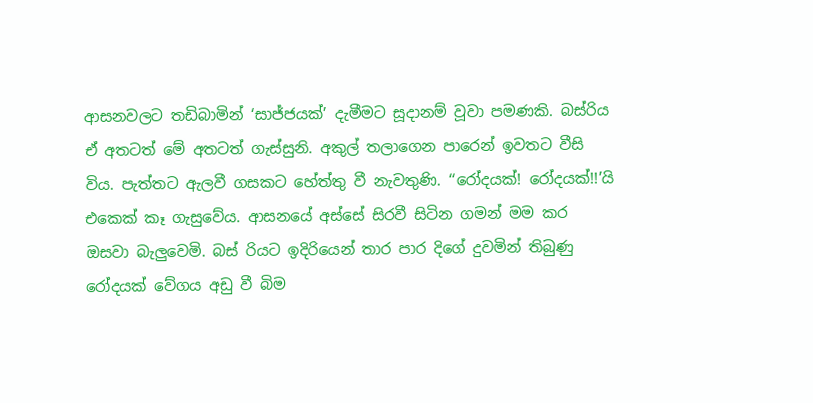ආසනවලට තඩිබාමින් ‘සාජ්ජයක්’ දැමීමට සූදානම් වූවා පමණකි. බස්රිය ඒ අතටත් මේ අතටත් ගැස්සුනි. අකුල් තලාගෙන පාරෙන් ඉවතට වීසි විය. පැත්තට ඇලවී ගසකට හේත්තු වී නැවතුණි. ‘‘රෝදයක්! රෝදයක්!!’යි එකෙක් කෑ ගැසුවේය. ආසනයේ අස්සේ සිරවී සිටින ගමන් මම කර ඔසවා බැලුවෙමි. බස් රියට ඉදිරියෙන් තාර පාර දිගේ දුවමින් තිබුණු රෝදයක් වේගය අඩු වී බිම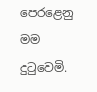පෙරළෙනු මම දුටුවෙමි.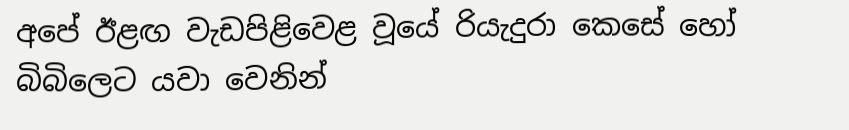අපේ ඊළඟ වැඩපිළිවෙළ වූයේ රියැදුරා කෙසේ හෝ බිබිලෙට යවා වෙනින්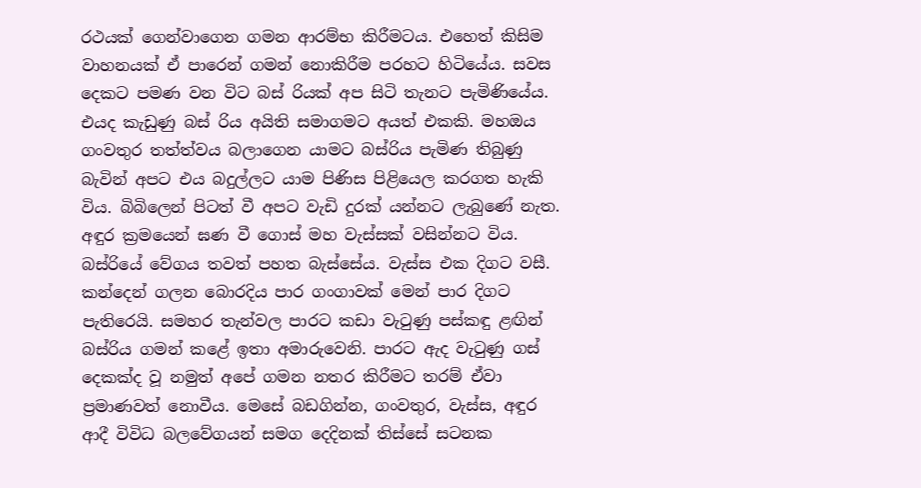රථයක් ගෙන්වාගෙන ගමන ආරම්භ කිරීමටය. එහෙත් කිසිම වාහනයක් ඒ පාරෙන් ගමන් නොකිරීම පරහට හිටියේය. සවස දෙකට පමණ වන විට බස් රියක් අප සිටි තැනට පැමිණියේය. එයද කැඩුණු බස් රිය අයිති සමාගමට අයත් එකකි. මහඔය ගංවතුර තත්ත්වය බලාගෙන යාමට බස්රිය පැමිණ තිබුණු බැවින් අපට එය බදුල්ලට යාම පිණිස පිළියෙල කරගත හැකි විය. බිබිලෙන් පිටත් වී අපට වැඩි දුරක් යන්නට ලැබුණේ නැත. අඳුර ක්‍රමයෙන් ඝණ වී ගොස් මහ වැස්සක් වසින්නට විය. බස්රියේ වේගය තවත් පහත බැස්සේය. වැස්ස එක දිගට වසී. කන්දෙන් ගලන බොරදිය පාර ගංගාවක් මෙන් පාර දිගට පැතිරෙයි. සමහර තැන්වල පාරට කඩා වැටුණු පස්කඳු ළඟින් බස්රිය ගමන් කළේ ඉතා අමාරුවෙනි. පාරට ඇද වැටුණු ගස් දෙකක්ද වූ නමුත් අපේ ගමන නතර කිරීමට තරම් ඒවා ප්‍රමාණවත් නොවීය. මෙසේ බඩගින්න, ගංවතුර, වැස්ස, අඳුර ආදී විවිධ බලවේගයන් සමග දෙදිනක් තිස්සේ සටනක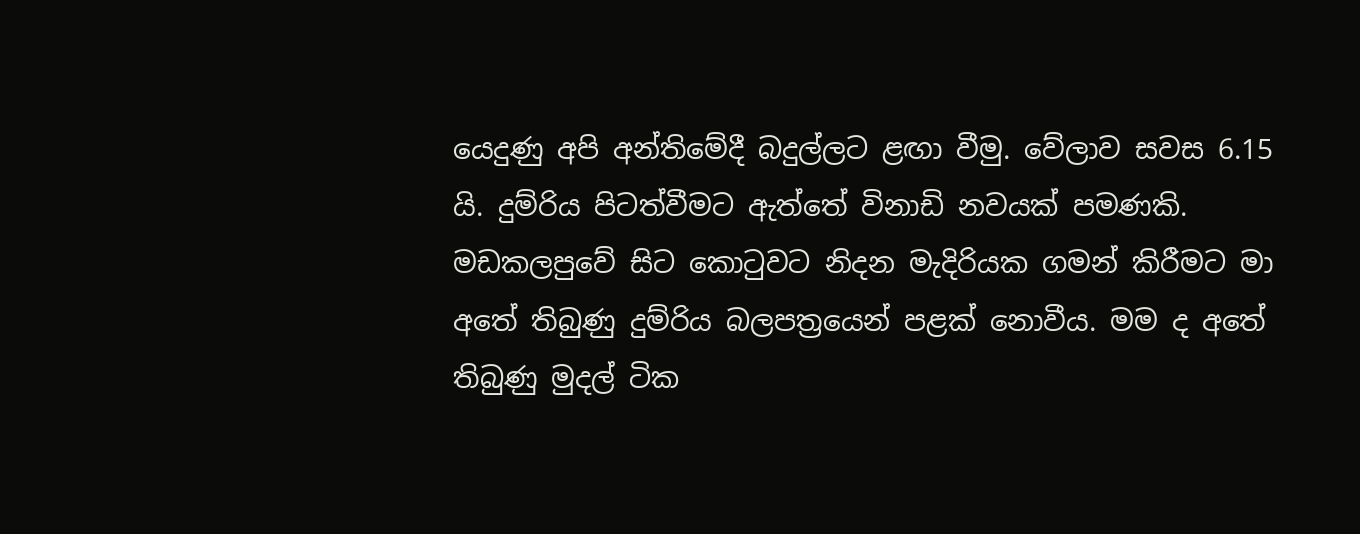යෙදුණු අපි අන්තිමේදී බදුල්ලට ළඟා වීමු. වේලාව සවස 6.15 යි. දුම්රිය පිටත්වීමට ඇත්තේ විනාඩි නවයක් පමණකි. මඩකලපුවේ සිට කොටුවට නිදන මැදිරියක ගමන් කිරීමට මා අතේ තිබුණු දුම්රිය බලපත්‍රයෙන් පළක් නොවීය. මම ද අතේ තිබුණු මුදල් ටික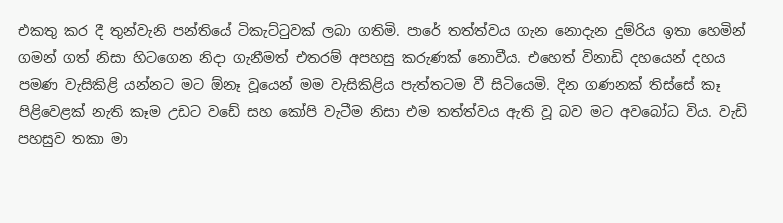එකතු කර දී තුන්වැනි පන්තියේ ටිකැට්ටුවක් ලබා ගතිමි. පාරේ තත්ත්වය ගැන නොදැන දුම්රිය ඉතා හෙමින් ගමන් ගත් නිසා හිටගෙන නිදා ගැනීමත් එතරම් අපහසු කරුණක් නොවීය. එහෙත් විනාඩි දහයෙන් දහය පමණ වැසිකිළි යන්නට මට ඕනෑ වූයෙන් මම වැසිකිළිය පැත්තටම වී සිටියෙමි. දින ගණනක් තිස්සේ කෑ පිළිවෙළක් නැති කෑම උඩට වඩේ සහ කෝපි වැටීම නිසා එම තත්ත්වය ඇති වූ බව මට අවබෝධ විය. වැඩි පහසුව තකා මා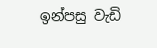ඉන්පසු වැඩි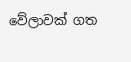වේලාවක් ගත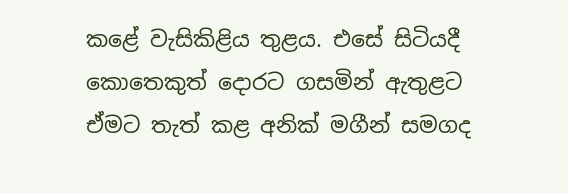කළේ වැසිකිළිය තුළය. එසේ සිටියදී කොතෙකුත් දොරට ගසමින් ඇතුළට ඒමට තැත් කළ අනික් මගීන් සමගද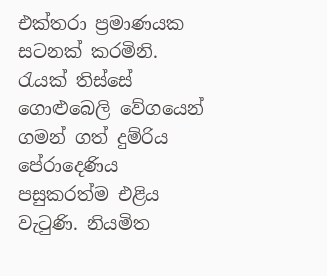එක්තරා ප්‍රමාණයක සටනක් කරමිනි. රැයක් තිස්සේ ගොළුබෙලි වේගයෙන් ගමන් ගත් දුම්රිය පේරාදෙණිය පසුකරත්ම එළිය වැටුණි. නියමිත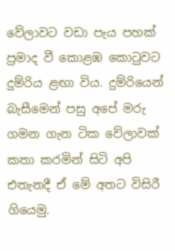වේලාවට වඩා පැය පහක් ප්‍රමාද වී කොළඹ කොටුවට දුම්රිය ළඟා විය. දුම්රියෙන් බැසීමෙන් පසු අපේ මරු ගමන ගැන ටික වේලාවක් කතා කරමින් සිටි අපි එතැනදී ඒ මේ අතට විසිරී ගියෙමු.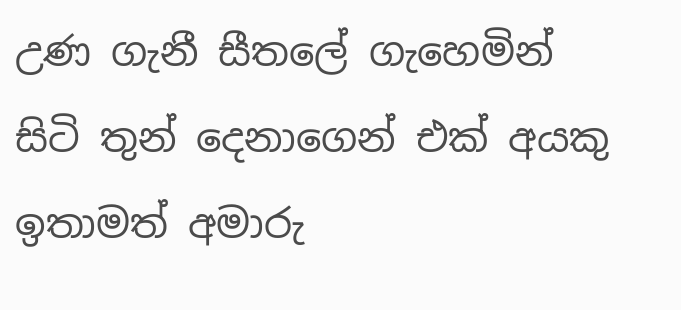උණ ගැනී සීතලේ ගැහෙමින් සිටි තුන් දෙනාගෙන් එක් අයකු ඉතාමත් අමාරු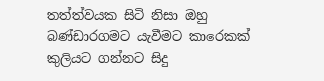තත්ත්වයක සිටි නිසා ඔහු බණ්ඩාරගමට යැවීමට කාරෙකක් කුලියට ගන්නට සිදු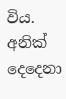විය. අනික් දෙදෙනා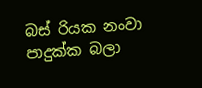බස් රියක නංවා පාදුක්ක බලා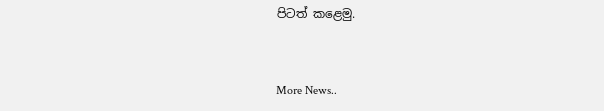පිටත් කළෙමු.


More News..